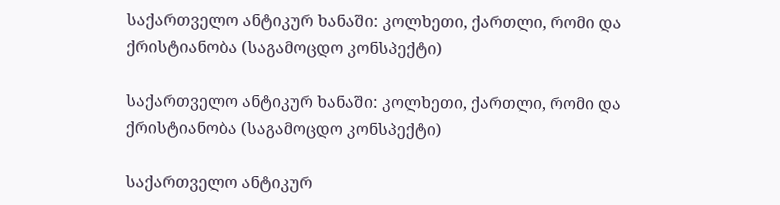საქართველო ანტიკურ ხანაში: კოლხეთი, ქართლი, რომი და ქრისტიანობა (საგამოცდო კონსპექტი)

საქართველო ანტიკურ ხანაში: კოლხეთი, ქართლი, რომი და ქრისტიანობა (საგამოცდო კონსპექტი)

საქართველო ანტიკურ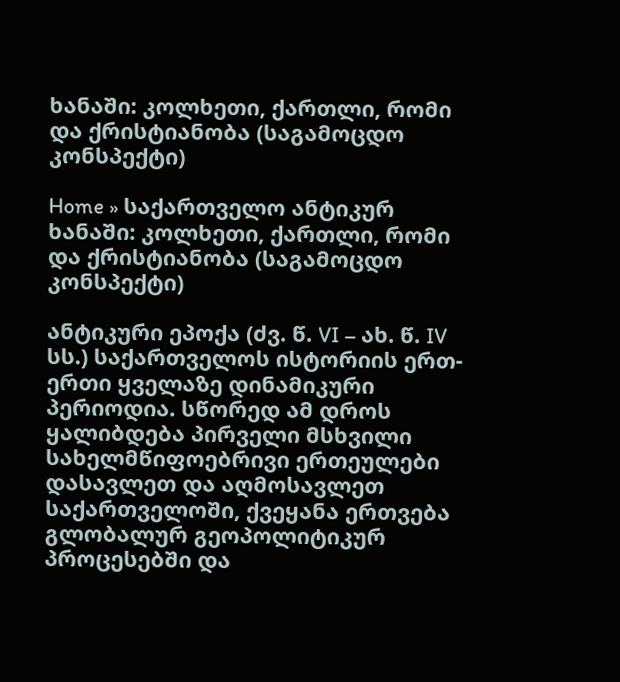ხანაში: კოლხეთი, ქართლი, რომი და ქრისტიანობა (საგამოცდო კონსპექტი)

Home » საქართველო ანტიკურ ხანაში: კოლხეთი, ქართლი, რომი და ქრისტიანობა (საგამოცდო კონსპექტი)

ანტიკური ეპოქა (ძვ. წ. VI – ახ. წ. IV სს.) საქართველოს ისტორიის ერთ-ერთი ყველაზე დინამიკური პერიოდია. სწორედ ამ დროს ყალიბდება პირველი მსხვილი სახელმწიფოებრივი ერთეულები დასავლეთ და აღმოსავლეთ საქართველოში, ქვეყანა ერთვება გლობალურ გეოპოლიტიკურ პროცესებში და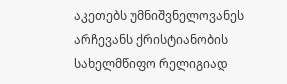აკეთებს უმნიშვნელოვანეს არჩევანს ქრისტიანობის სახელმწიფო რელიგიად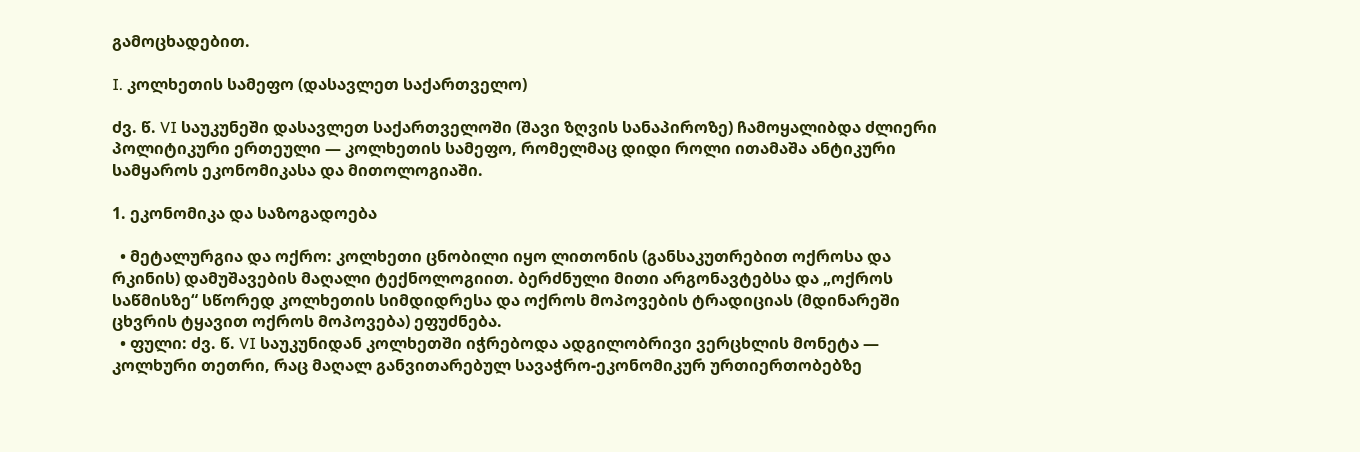გამოცხადებით.

I. კოლხეთის სამეფო (დასავლეთ საქართველო)

ძვ. წ. VI საუკუნეში დასავლეთ საქართველოში (შავი ზღვის სანაპიროზე) ჩამოყალიბდა ძლიერი პოლიტიკური ერთეული — კოლხეთის სამეფო, რომელმაც დიდი როლი ითამაშა ანტიკური სამყაროს ეკონომიკასა და მითოლოგიაში.

1. ეკონომიკა და საზოგადოება

  • მეტალურგია და ოქრო: კოლხეთი ცნობილი იყო ლითონის (განსაკუთრებით ოქროსა და რკინის) დამუშავების მაღალი ტექნოლოგიით. ბერძნული მითი არგონავტებსა და „ოქროს საწმისზე“ სწორედ კოლხეთის სიმდიდრესა და ოქროს მოპოვების ტრადიციას (მდინარეში ცხვრის ტყავით ოქროს მოპოვება) ეფუძნება.
  • ფული: ძვ. წ. VI საუკუნიდან კოლხეთში იჭრებოდა ადგილობრივი ვერცხლის მონეტა — კოლხური თეთრი, რაც მაღალ განვითარებულ სავაჭრო-ეკონომიკურ ურთიერთობებზე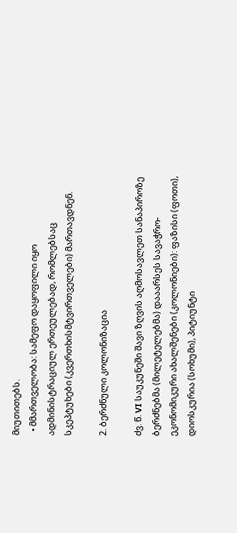მიუთითებს.
  • მმართველობა: სამეფო დაყოფილი იყო ადმინისტრაციულ ერთეულებად, რომლებსაც სკეპტუხები (კვერთხისმტვირთველები) მართავდნენ.

2. ბერძნული კოლონიზაცია

ძვ. წ. VI საუკუნეში შავი ზღვის აღმოსავლეთ სანაპიროზე ბერძნებმა (მილეტელებმა) დააარსეს სავაჭრო-ეკონომიკური ახალშენები (კოლონიები): ფაზისი (ფოთი), დიოსკურია (სოხუმი), პიტიუნტი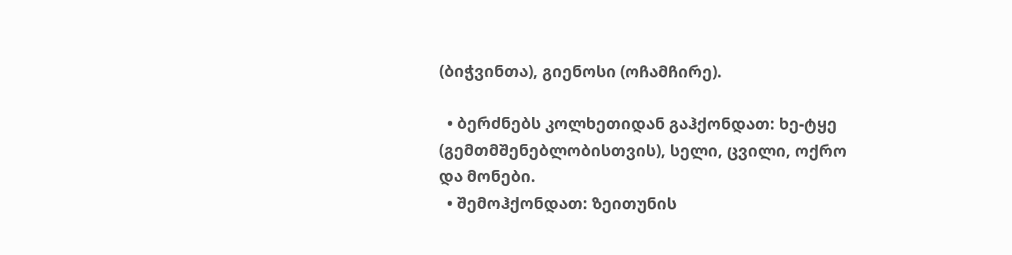(ბიჭვინთა), გიენოსი (ოჩამჩირე).

  • ბერძნებს კოლხეთიდან გაჰქონდათ: ხე-ტყე (გემთმშენებლობისთვის), სელი, ცვილი, ოქრო და მონები.
  • შემოჰქონდათ: ზეითუნის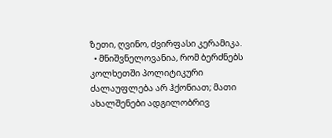ზეთი, ღვინო, ძვირფასი კერამიკა.
  • მნიშვნელოვანია, რომ ბერძნებს კოლხეთში პოლიტიკური ძალაუფლება არ ჰქონიათ; მათი ახალშენები ადგილობრივ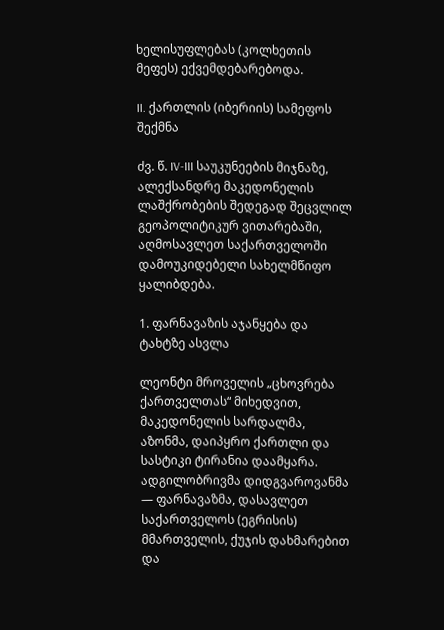ხელისუფლებას (კოლხეთის მეფეს) ექვემდებარებოდა.

II. ქართლის (იბერიის) სამეფოს შექმნა

ძვ. წ. IV-III საუკუნეების მიჯნაზე, ალექსანდრე მაკედონელის ლაშქრობების შედეგად შეცვლილ გეოპოლიტიკურ ვითარებაში, აღმოსავლეთ საქართველოში დამოუკიდებელი სახელმწიფო ყალიბდება.

1. ფარნავაზის აჯანყება და ტახტზე ასვლა

ლეონტი მროველის „ცხოვრება ქართველთას“ მიხედვით, მაკედონელის სარდალმა, აზონმა, დაიპყრო ქართლი და სასტიკი ტირანია დაამყარა. ადგილობრივმა დიდგვაროვანმა — ფარნავაზმა, დასავლეთ საქართველოს (ეგრისის) მმართველის, ქუჯის დახმარებით და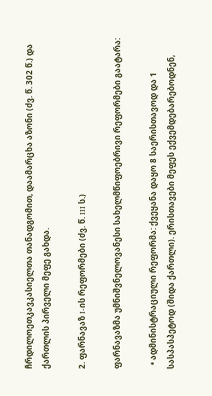ჩრდილოეთკავკასიელთა თანადგომით, დაამარცხა აზონი (ძვ. წ. 302 წ.) და ქართლის პირველი მეფე გახდა.

2. ფარნავაზ I-ის რეფორმები (ძვ. წ. III ს.)

ფარნავაზმა უმნიშვნელოვანესი სახელმწიფოებრივი რეფორმები გაატარა:

  • ადმინისტრაციული რეფორმა: ქვეყანა დაყო 8 საერისთავოდ და 1 სასპასპეტოდ (შიდა ქართლი). ერისთავები მეფეს ექვემდებარებოდნენ,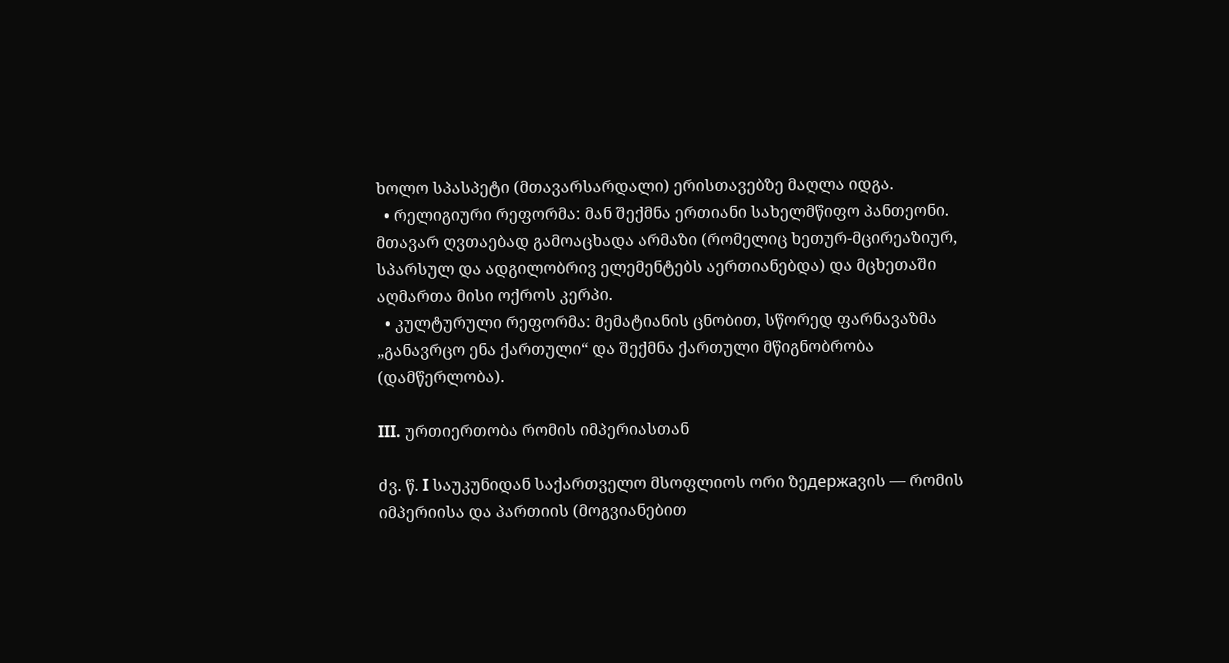ხოლო სპასპეტი (მთავარსარდალი) ერისთავებზე მაღლა იდგა.
  • რელიგიური რეფორმა: მან შექმნა ერთიანი სახელმწიფო პანთეონი. მთავარ ღვთაებად გამოაცხადა არმაზი (რომელიც ხეთურ-მცირეაზიურ, სპარსულ და ადგილობრივ ელემენტებს აერთიანებდა) და მცხეთაში აღმართა მისი ოქროს კერპი.
  • კულტურული რეფორმა: მემატიანის ცნობით, სწორედ ფარნავაზმა „განავრცო ენა ქართული“ და შექმნა ქართული მწიგნობრობა (დამწერლობა).

III. ურთიერთობა რომის იმპერიასთან

ძვ. წ. I საუკუნიდან საქართველო მსოფლიოს ორი ზეдержаვის — რომის იმპერიისა და პართიის (მოგვიანებით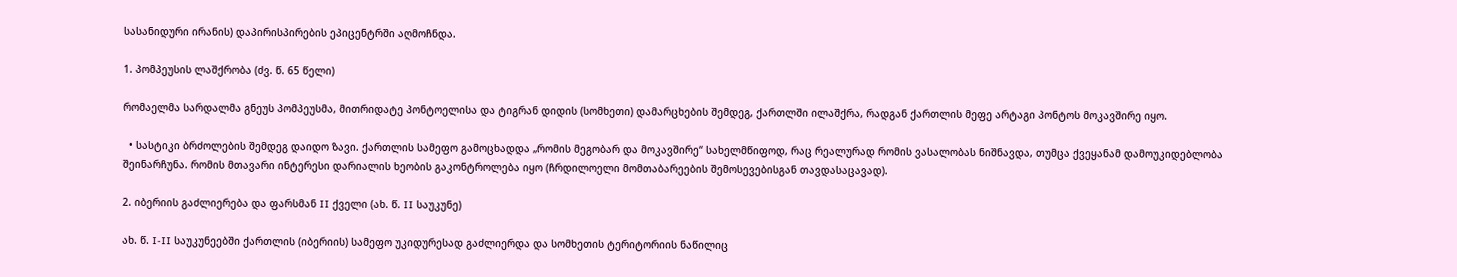სასანიდური ირანის) დაპირისპირების ეპიცენტრში აღმოჩნდა.

1. პომპეუსის ლაშქრობა (ძვ. წ. 65 წელი)

რომაელმა სარდალმა გნეუს პომპეუსმა, მითრიდატე პონტოელისა და ტიგრან დიდის (სომხეთი) დამარცხების შემდეგ, ქართლში ილაშქრა, რადგან ქართლის მეფე არტაგი პონტოს მოკავშირე იყო.

  • სასტიკი ბრძოლების შემდეგ დაიდო ზავი. ქართლის სამეფო გამოცხადდა „რომის მეგობარ და მოკავშირე“ სახელმწიფოდ, რაც რეალურად რომის ვასალობას ნიშნავდა, თუმცა ქვეყანამ დამოუკიდებლობა შეინარჩუნა. რომის მთავარი ინტერესი დარიალის ხეობის გაკონტროლება იყო (ჩრდილოელი მომთაბარეების შემოსევებისგან თავდასაცავად).

2. იბერიის გაძლიერება და ფარსმან II ქველი (ახ. წ. II საუკუნე)

ახ. წ. I-II საუკუნეებში ქართლის (იბერიის) სამეფო უკიდურესად გაძლიერდა და სომხეთის ტერიტორიის ნაწილიც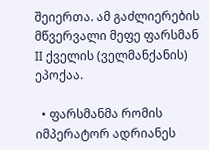შეიერთა. ამ გაძლიერების მწვერვალი მეფე ფარსმან II ქველის (ველმანქანის) ეპოქაა.

  • ფარსმანმა რომის იმპერატორ ადრიანეს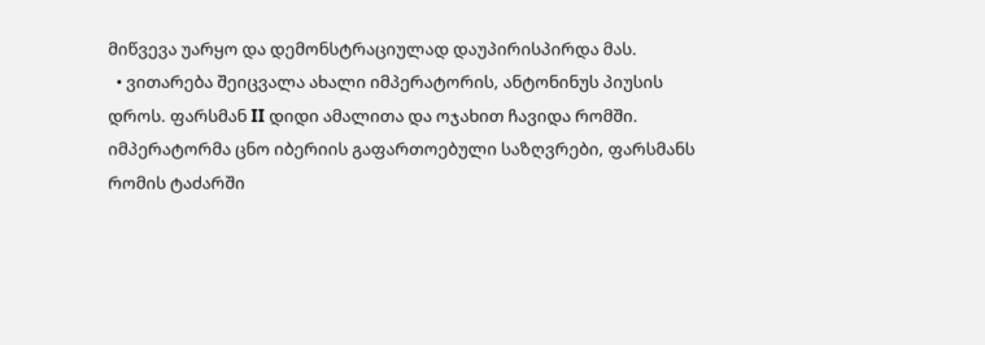მიწვევა უარყო და დემონსტრაციულად დაუპირისპირდა მას.
  • ვითარება შეიცვალა ახალი იმპერატორის, ანტონინუს პიუსის დროს. ფარსმან II დიდი ამალითა და ოჯახით ჩავიდა რომში. იმპერატორმა ცნო იბერიის გაფართოებული საზღვრები, ფარსმანს რომის ტაძარში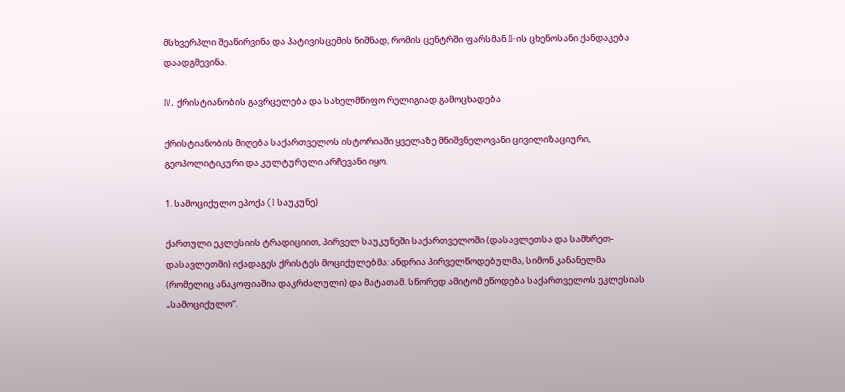მსხვერპლი შეაწირვინა და პატივისცემის ნიშნად, რომის ცენტრში ფარსმან II-ის ცხენოსანი ქანდაკება დაადგმევინა.

IV. ქრისტიანობის გავრცელება და სახელმწიფო რელიგიად გამოცხადება

ქრისტიანობის მიღება საქართველოს ისტორიაში ყველაზე მნიშვნელოვანი ცივილიზაციური, გეოპოლიტიკური და კულტურული არჩევანი იყო.

1. სამოციქულო ეპოქა (I საუკუნე)

ქართული ეკლესიის ტრადიციით, პირველ საუკუნეში საქართველოში (დასავლეთსა და სამხრეთ-დასავლეთში) იქადაგეს ქრისტეს მოციქულებმა: ანდრია პირველწოდებულმა, სიმონ კანანელმა (რომელიც ანაკოფიაშია დაკრძალული) და მატათამ. სწორედ ამიტომ ეწოდება საქართველოს ეკლესიას „სამოციქულო“.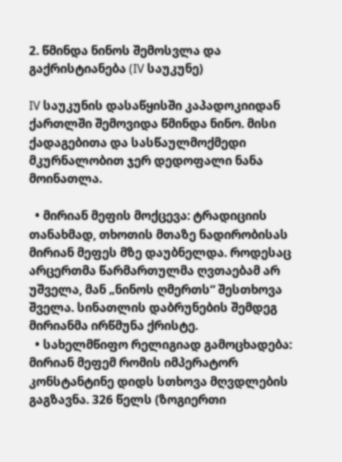2. წმინდა ნინოს შემოსვლა და გაქრისტიანება (IV საუკუნე)

IV საუკუნის დასაწყისში კაპადოკიიდან ქართლში შემოვიდა წმინდა ნინო. მისი ქადაგებითა და სასწაულმოქმედი მკურნალობით ჯერ დედოფალი ნანა მოინათლა.

  • მირიან მეფის მოქცევა: ტრადიციის თანახმად, თხოთის მთაზე ნადირობისას მირიან მეფეს მზე დაუბნელდა. როდესაც არცერთმა წარმართულმა ღვთაებამ არ უშველა, მან „ნინოს ღმერთს“ შესთხოვა შველა. სინათლის დაბრუნების შემდეგ მირიანმა ირწმუნა ქრისტე.
  • სახელმწიფო რელიგიად გამოცხადება: მირიან მეფემ რომის იმპერატორ კონსტანტინე დიდს სთხოვა მღვდლების გაგზავნა. 326 წელს (ზოგიერთი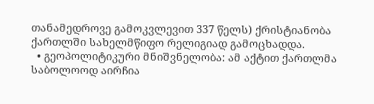თანამედროვე გამოკვლევით 337 წელს) ქრისტიანობა ქართლში სახელმწიფო რელიგიად გამოცხადდა.
  • გეოპოლიტიკური მნიშვნელობა: ამ აქტით ქართლმა საბოლოოდ აირჩია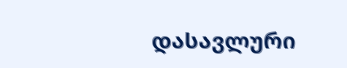დასავლური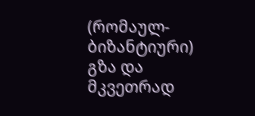(რომაულ-ბიზანტიური) გზა და მკვეთრად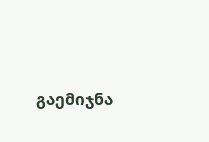გაემიჯნა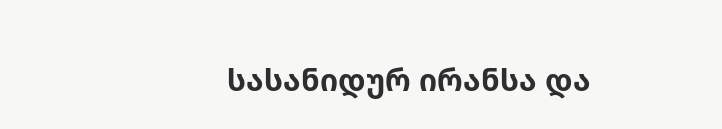სასანიდურ ირანსა და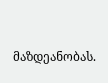მაზდეანობას.